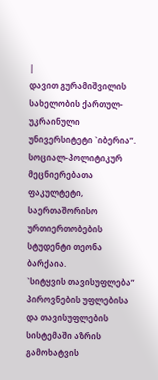|
დავით გურამიშვილის სახელობის ქართულ-უკრაინული უნივერსიტეტი `იბერია”. სოციალ-პოლიტიკურ მეცნიერებათა ფაკულტეტი, საერთაშორისო ურთიერთობების სტუდენტი თეონა ბარქაია.
`სიტყვის თავისუფლება” პიროვნების უფლებისა და თავისუფლების სისტემაში აზრის გამოხატვის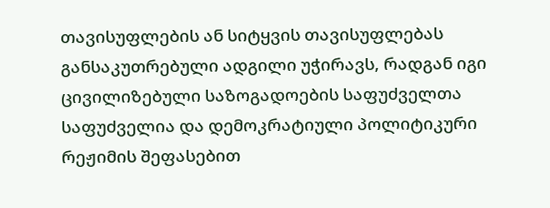თავისუფლების ან სიტყვის თავისუფლებას განსაკუთრებული ადგილი უჭირავს, რადგან იგი ცივილიზებული საზოგადოების საფუძველთა საფუძველია და დემოკრატიული პოლიტიკური რეჟიმის შეფასებით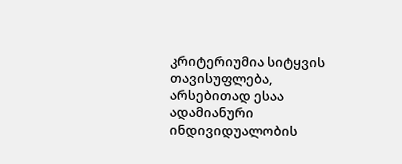კრიტერიუმია სიტყვის თავისუფლება, არსებითად ესაა ადამიანური ინდივიდუალობის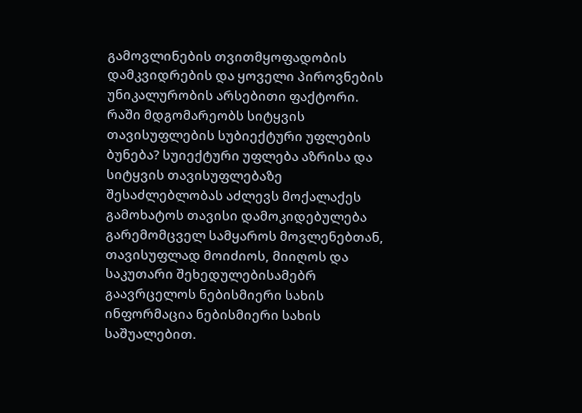გამოვლინების თვითმყოფადობის დამკვიდრების და ყოველი პიროვნების უნიკალურობის არსებითი ფაქტორი. რაში მდგომარეობს სიტყვის თავისუფლების სუბიექტური უფლების ბუნება? სუიექტური უფლება აზრისა და სიტყვის თავისუფლებაზე შესაძლებლობას აძლევს მოქალაქეს გამოხატოს თავისი დამოკიდებულება გარემომცველ სამყაროს მოვლენებთან, თავისუფლად მოიძიოს, მიიღოს და საკუთარი შეხედულებისამებრ გაავრცელოს ნებისმიერი სახის ინფორმაცია ნებისმიერი სახის საშუალებით.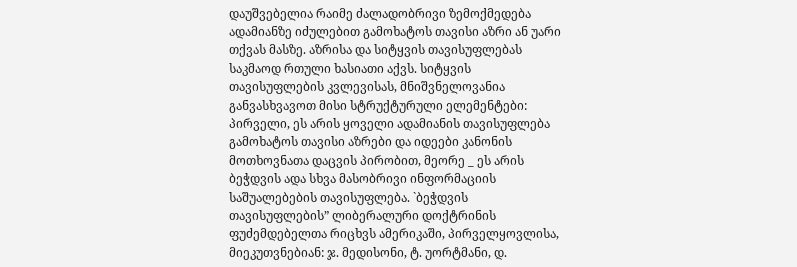დაუშვებელია რაიმე ძალადობრივი ზემოქმედება ადამიანზე იძულებით გამოხატოს თავისი აზრი ან უარი თქვას მასზე. აზრისა და სიტყვის თავისუფლებას საკმაოდ რთული ხასიათი აქვს. სიტყვის თავისუფლების კვლევისას, მნიშვნელოვანია განვასხვავოთ მისი სტრუქტურული ელემენტები: პირველი, ეს არის ყოველი ადამიანის თავისუფლება გამოხატოს თავისი აზრები და იდეები კანონის მოთხოვნათა დაცვის პირობით, მეორე _ ეს არის ბეჭდვის ადა სხვა მასობრივი ინფორმაციის საშუალებების თავისუფლება. `ბეჭდვის თავისუფლების” ლიბერალური დოქტრინის ფუძემდებელთა რიცხვს ამერიკაში, პირველყოვლისა, მიეკუთვნებიან: ჯ. მედისონი, ტ. უორტმანი, დ.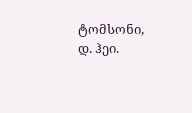ტომსონი, დ. ჰეი.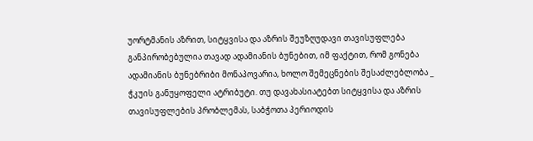უორტმანის აზრით, სიტყვისა და აზრის შეუზღუდავი თავისუფლება განპირობებულია თავად ადამიანის ბუნებით, იმ ფაქტით, რომ გონება ადამიანის ბუნებრიბი მონაპოვარია, ხოლო შემეცნების შესაძლებლობა _ ჭკუის განუყოფელი ატრიბუტი. თუ დავახასიატებთ სიტყვისა და აზრის თავისუფლების პრობლემას, საბჭოთა პერიოდის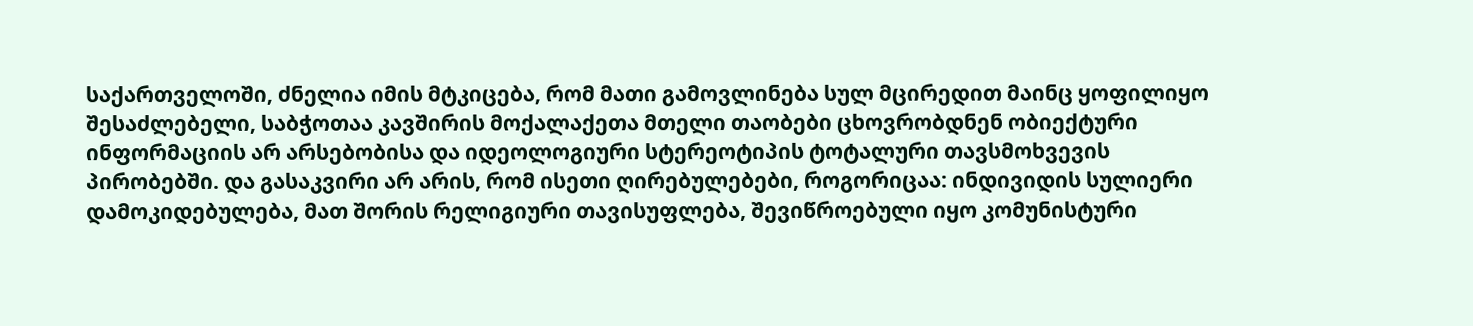საქართველოში, ძნელია იმის მტკიცება, რომ მათი გამოვლინება სულ მცირედით მაინც ყოფილიყო შესაძლებელი, საბჭოთაა კავშირის მოქალაქეთა მთელი თაობები ცხოვრობდნენ ობიექტური ინფორმაციის არ არსებობისა და იდეოლოგიური სტერეოტიპის ტოტალური თავსმოხვევის პირობებში. და გასაკვირი არ არის, რომ ისეთი ღირებულებები, როგორიცაა: ინდივიდის სულიერი დამოკიდებულება, მათ შორის რელიგიური თავისუფლება, შევიწროებული იყო კომუნისტური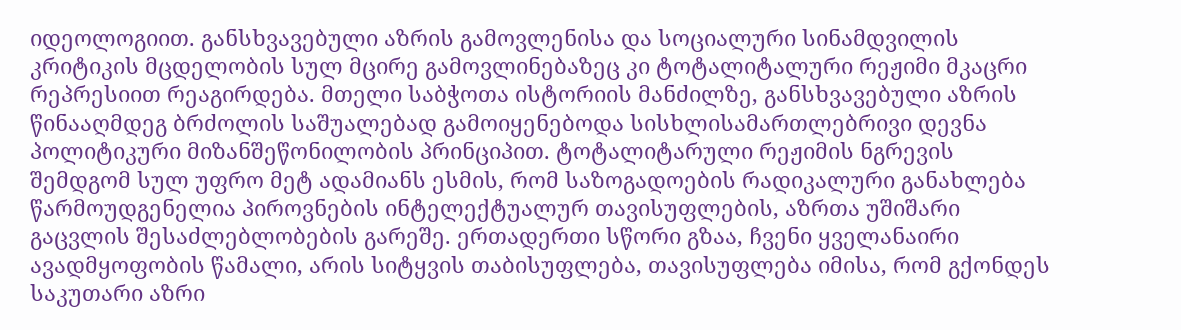იდეოლოგიით. განსხვავებული აზრის გამოვლენისა და სოციალური სინამდვილის კრიტიკის მცდელობის სულ მცირე გამოვლინებაზეც კი ტოტალიტალური რეჟიმი მკაცრი რეპრესიით რეაგირდება. მთელი საბჭოთა ისტორიის მანძილზე, განსხვავებული აზრის წინააღმდეგ ბრძოლის საშუალებად გამოიყენებოდა სისხლისამართლებრივი დევნა პოლიტიკური მიზანშეწონილობის პრინციპით. ტოტალიტარული რეჟიმის ნგრევის შემდგომ სულ უფრო მეტ ადამიანს ესმის, რომ საზოგადოების რადიკალური განახლება წარმოუდგენელია პიროვნების ინტელექტუალურ თავისუფლების, აზრთა უშიშარი გაცვლის შესაძლებლობების გარეშე. ერთადერთი სწორი გზაა, ჩვენი ყველანაირი ავადმყოფობის წამალი, არის სიტყვის თაბისუფლება, თავისუფლება იმისა, რომ გქონდეს საკუთარი აზრი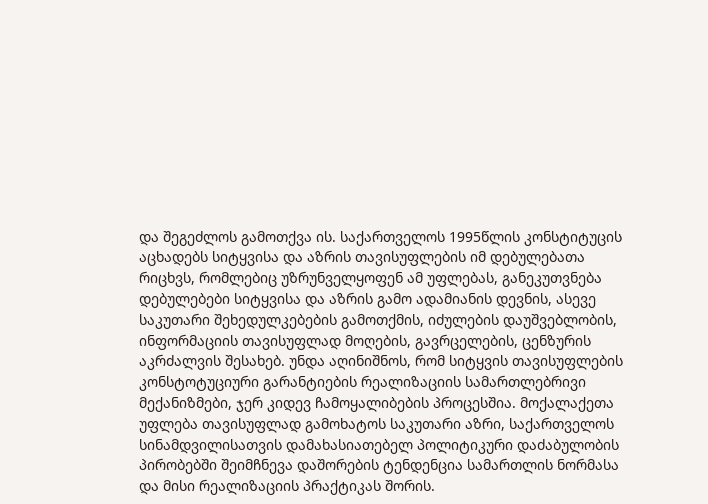და შეგეძლოს გამოთქვა ის. საქართველოს 1995წლის კონსტიტუცის აცხადებს სიტყვისა და აზრის თავისუფლების იმ დებულებათა რიცხვს, რომლებიც უზრუნველყოფენ ამ უფლებას, განეკუთვნება დებულებები სიტყვისა და აზრის გამო ადამიანის დევნის, ასევე საკუთარი შეხედულკებების გამოთქმის, იძულების დაუშვებლობის, ინფორმაციის თავისუფლად მოღების, გავრცელების, ცენზურის აკრძალვის შესახებ. უნდა აღინიშნოს, რომ სიტყვის თავისუფლების კონსტოტუციური გარანტიების რეალიზაციის სამართლებრივი მექანიზმები, ჯერ კიდევ ჩამოყალიბების პროცესშია. მოქალაქეთა უფლება თავისუფლად გამოხატოს საკუთარი აზრი, საქართველოს სინამდვილისათვის დამახასიათებელ პოლიტიკური დაძაბულობის პირობებში შეიმჩნევა დაშორების ტენდენცია სამართლის ნორმასა და მისი რეალიზაციის პრაქტიკას შორის.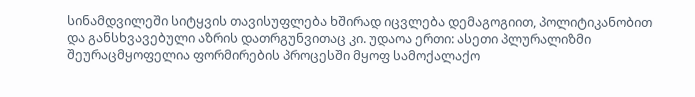სინამდვილეში სიტყვის თავისუფლება ხშირად იცვლება დემაგოგიით, პოლიტიკანობით და განსხვავებული აზრის დათრგუნვითაც კი. უდაოა ერთი: ასეთი პლურალიზმი შეურაცმყოფელია ფორმირების პროცესში მყოფ სამოქალაქო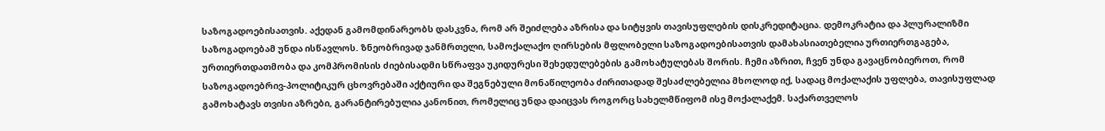საზოგადოებისათვის. აქედან გამომდინარეობს დასკვნა, რომ არ შეიძლება აზრისა და სიტყვის თავისუფლების დისკრედიტაცია. დემოკრატია და პლურალიზმი საზოგადოებამ უნდა ისწავლოს. ზნეობრივად ჯანმრთელი, სამოქალაქო ღირსების მფლობელი საზოგადოებისათვის დამახასიათებელია ურთიერთგაგება, ურთიერთდათმობა და კომპრომისის ძიებისადმი სწრაფვა უკიდურესი შეხედულებების გამოხატულებას შორის. ჩემი აზრით, ჩვენ უნდა გავაცნობიეროთ, რომ საზოგადოებრივ-პოლიტიკურ ცხოვრებაში აქტიური და შეგნებული მონაწილეობა ძირითადად შესაძლებელია მხოლოდ იქ, სადაც მოქალაქის უფლება, თავისუფლად გამოხატავს თვისი აზრები, გარანტირებულია კანონით, რომელიც უნდა დაიცვას როგორც სახელმწიფომ ისე მოქალაქემ. საქართველოს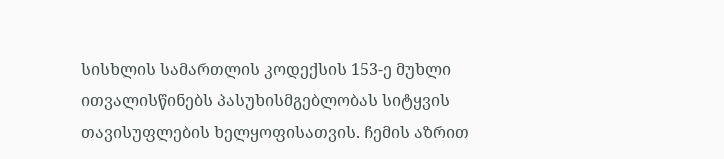სისხლის სამართლის კოდექსის 153-ე მუხლი ითვალისწინებს პასუხისმგებლობას სიტყვის თავისუფლების ხელყოფისათვის. ჩემის აზრით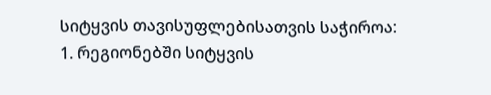სიტყვის თავისუფლებისათვის საჭიროა: 1. რეგიონებში სიტყვის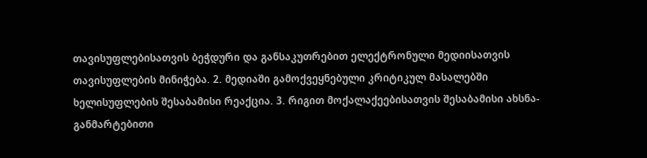თავისუფლებისათვის ბეჭდური და განსაკუთრებით ელექტრონული მედიისათვის თავისუფლების მინიჭება. 2. მედიაში გამოქვეყნებული კრიტიკულ მასალებში ხელისუფლების შესაბამისი რეაქცია. 3. რიგით მოქალაქეებისათვის შესაბამისი ახსნა-განმარტებითი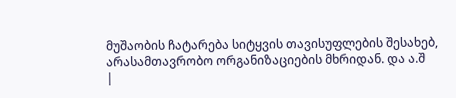მუშაობის ჩატარება სიტყვის თავისუფლების შესახებ, არასამთავრობო ორგანიზაციების მხრიდან. და ა.შ
|